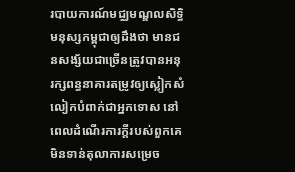របាយការណ៍មជ្ឈមណ្ឌលសិទ្ធិមនុស្សកម្ពុជាឲ្យដឹងថា មានជនសង្ស័យជាច្រើនត្រូវបានអនុរក្សពន្ធនាគារតម្រូវឲ្យស្លៀកសំលៀកបំពាក់ជាអ្នកទោស នៅពេលដំណើរការក្តីរបស់ពួកគេមិនទាន់តុលាការសម្រេច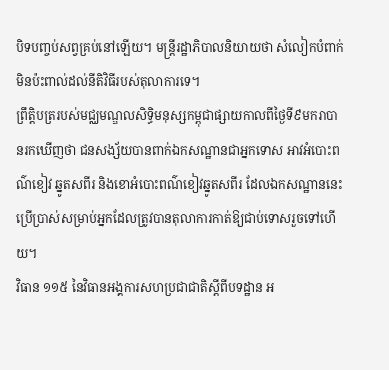បិទបញ្ចប់សព្វគ្រប់នៅឡើយ។ មន្ត្រីរដ្ឋាភិបាលនិយាយថា សំលៀកបំពាក់មិនប៉ះពាល់ដល់នីតិវិធីរបស់តុលាការទេ។
ព្រឹត្តិបត្ររបស់មជ្ឈមណ្ឌលសិទ្ធិមនុស្សកម្ពុជាផ្សាយកាលពីថ្ងៃទី៩មករាបានរកឃើញថា ជនសង្ស័យបានពាក់ឯកសណ្ឋានជាអ្នកទោស អាវអំបោះពណ៌ខៀវ ឆ្នូតសពីរ និងខោអំបោះពណ៌ខៀវឆ្នូតសពីរ ដែលឯកសណ្ឋាននេះ ប្រើប្រាស់សម្រាប់អ្នកដែលត្រូវបានតុលាការកាត់ឱ្យជាប់ទោសរួចទៅហើយ។
វិធាន ១១៥ នៃវិធានអង្គការសហប្រជាជាតិស្ដីពីបទដ្ឋាន អ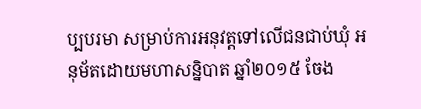ប្បបរមា សម្រាប់ការអនុវត្តទៅលើជនជាប់ឃុំ អនុម័តដោយមហាសន្និបាត ឆ្នាំ២០១៥ ចែង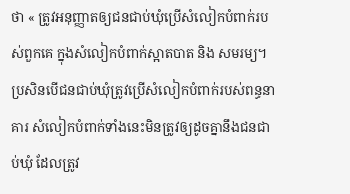ថា « ត្រូវអនុញ្ញាតឲ្យជនជាប់ឃុំប្រើសំលៀកបំពាក់របស់ពួកគេ ក្នុងសំលៀកបំពាក់ស្អាតបាត និង សមរម្យ។ ប្រសិនបើជនជាប់ឃុំត្រូវប្រើសំលៀកបំពាក់របស់ពន្ធនាគារ សំលៀកបំពាក់ទាំងនេះមិនត្រូវឲ្យដូចគ្នានឹងជនជាប់ឃុំ ដែលត្រូវ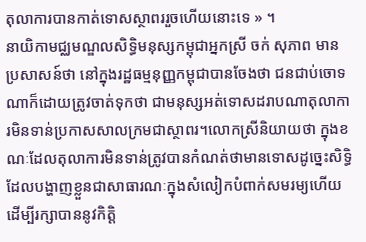តុលាការបានកាត់ទោសស្ថាពររួចហើយនោះទេ » ។
នាយិកាមជ្ឈមណ្ឌលសិទ្ធិមនុស្សកម្ពុជាអ្នកស្រី ចក់ សុភាព មានប្រសាសន៍ថា នៅក្នុងរដ្ឋធម្មនុញ្ញកម្ពុជាបានចែងថា ជនជាប់ចោទណាក៏ដោយត្រូវចាត់ទុកថា ជាមនុស្សអត់ទោសដរាបណាតុលាការមិនទាន់ប្រកាសសាលក្រមជាស្ថាពរ។លោកស្រីនិយាយថា ក្នុងខណៈដែលតុលាការមិនទាន់ត្រូវបានកំណត់ថាមានទោសដូច្នេះសិទ្ធិដែលបង្ហាញខ្លួនជាសាធារណៈក្នុងសំលៀកបំពាក់សមរម្យហើយដើម្បីរក្សាបាននូវកិត្តិ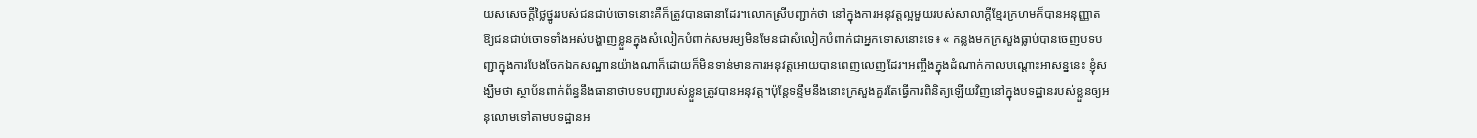យសសេចក្ដីថ្លៃថ្នូររបស់ជនជាប់ចោទនោះគឺក៏ត្រូវបានធានាដែរ។លោកស្រីបញ្ជាក់ថា នៅក្នុងការអនុវត្តល្អមួយរបស់សាលាក្ដីខ្មែរក្រហមក៏បានអនុញ្ញាតឱ្យជនជាប់ចោទទាំងអស់បង្ហាញខ្លួនក្នុងសំលៀកបំពាក់សមរម្យមិនមែនជាសំលៀកបំពាក់ជាអ្នកទោសនោះទេ៖ « កន្លងមកក្រសួងធ្លាប់បានចេញបទបញ្ជាក្នុងការបែងចែកឯកសណ្ឋានយ៉ាងណាក៏ដោយក៏មិនទាន់មានការអនុវត្តអោយបានពេញលេញដែរ។អញ្ចឹងក្នុងដំណាក់កាលបណ្ដោះអាសន្ននេះ ខ្ញុំសង្ឃឹមថា ស្ថាប័នពាក់ព័ន្ធនឹងធានាថាបទបញ្ជារបស់ខ្លួនត្រូវបានអនុវត្ត។ប៉ុន្តែទន្ទឹមនឹងនោះក្រសួងគួរតែធ្វើការពិនិត្យឡើយវិញនៅក្នុងបទដ្ឋានរបស់ខ្លួនឲ្យអនុលោមទៅតាមបទដ្ឋានអ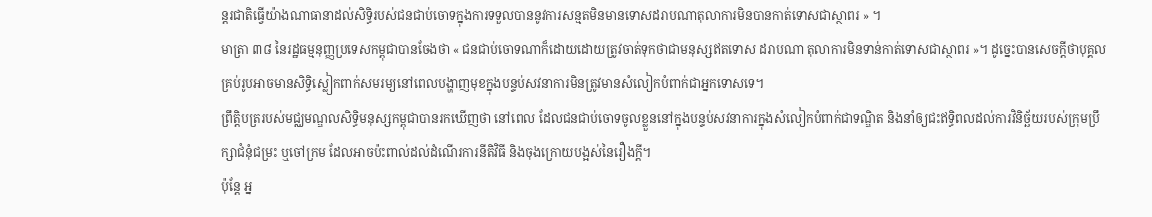ន្តរជាតិធ្វើយ៉ាងណាធានាដល់សិទ្ធិរបស់ជនជាប់ចោទក្នុងការទទួលបាននូវការសន្មតមិនមានទោសដរាបណាតុលាការមិនបានកាត់ទោសជាស្ថាពរ » ។
មាត្រា ៣៨ នៃរដ្ឋធម្មនុញ្ញប្រទេសកម្ពុជាបានចែងថា « ជនជាប់ចោទណាក៏ដោយដោយត្រូវចាត់ទុកថាជាមនុស្សឥតទោស ដរាបណា តុលាការមិនទាន់កាត់ទោសជាស្ថាពរ »។ ដូច្នេះបានសេចក្ដីថាបុគ្គលគ្រប់រូបអាចមានសិទ្ធិស្លៀកពាក់សមរម្យនៅពេលបង្ហាញមុខក្នុងបន្ទប់សវនាការមិនត្រូវមានសំលៀកបំពាក់ជាអ្នកទោសទេ។
ព្រឹត្តិបត្ររបស់មជ្ឈមណ្ឌលសិទ្ធិមនុស្សកម្ពុជាបានរកឃើញថា នៅពេល ដែលជនជាប់ចោទចូលខ្លួននៅក្នុងបន្ទប់សវនាការក្នុងសំលៀកបំពាក់ជាទណ្ឌិត និងនាំឲ្យជះឥទ្ធិពលដល់ការវិនិច្ឆ័យរបស់ក្រុមប្រឹក្សាជំនុំជម្រះ ឬចៅក្រម ដែលអាចប៉ះពាល់ដល់ដំណើរការនីតិវិធី និងចុងក្រោយបង្អស់នៃរឿងក្តី។
ប៉ុន្តែ អ្ន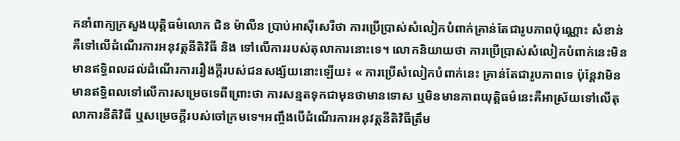កនាំពាក្យក្រសួងយុត្តិធម៌លោក ជិន ម៉ាលីន ប្រាប់អាស៊ីសេរីថា ការប្រើប្រាស់សំលៀកបំពាក់គ្រាន់តែជារូបភាពប៉ុណ្ណោះ សំខាន់គឺទៅលើដំណើរការអនុវត្តនីតិវិធី និង ទៅលើការរបស់តុលាការនោះទេ។ លោកនិយាយថា ការប្រើប្រាស់សំលៀកបំពាក់នេះមិនមានឥទ្ធិពលដល់ដំណើរការរឿងក្តីរបស់ជនសង្ស័យនោះឡើយ៖ « ការប្រើសំលៀកបំពាក់នេះ គ្រាន់តែជារូបភាពទេ ប៉ុន្តែវាមិនមានឥទ្ធិពលទៅលើការសម្រេចទេពីព្រោះថា ការសន្មតទុកជាមុនថាមានទោស ឬមិនមានភាពយុត្តិធម៌នេះគឺអាស្រ័យទៅលើតុលាការនីតិវិធី ឬសម្រេចក្តីរបស់ចៅក្រមទេ។អញ្ចឹងបើដំណើរការអនុវត្តនីតិវិធីត្រឹម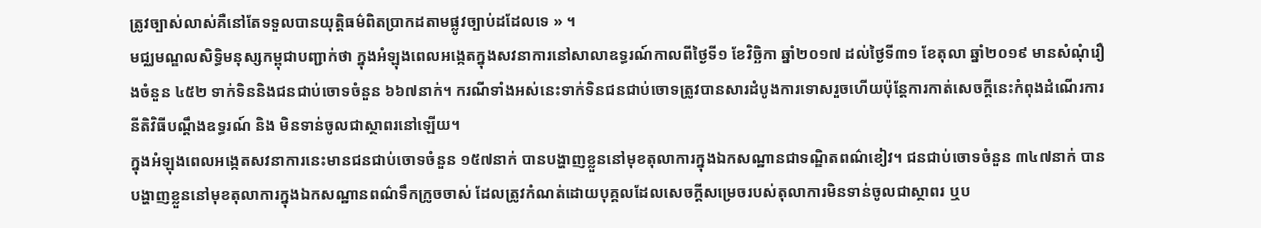ត្រូវច្បាស់លាស់គឺនៅតែទទួលបានយុត្តិធម៌ពិតប្រាកដតាមផ្លូវច្បាប់ដដែលទេ » ។
មជ្ឈមណ្ឌលសិទ្ធិមនុស្សកម្ពុជាបញ្ជាក់ថា ក្នុងអំឡុងពេលអង្កេតក្នុងសវនាការនៅសាលាឧទ្ធរណ៍កាលពីថ្ងៃទី១ ខែវិច្ឆិកា ឆ្នាំ២០១៧ ដល់ថ្ងៃទី៣១ ខែតុលា ឆ្នាំ២០១៩ មានសំណុំរឿងចំនួន ៤៥២ ទាក់ទិននិងជនជាប់ចោទចំនួន ៦៦៧នាក់។ ករណីទាំងអស់នេះទាក់ទិនជនជាប់ចោទត្រូវបានសារដំបូងការទោសរួចហើយប៉ុន្តែការកាត់សេចក្ដីនេះកំពុងដំណើរការនីតិវិធីបណ្ដឹងឧទ្ធរណ៍ និង មិនទាន់ចូលជាស្ថាពរនៅឡើយ។
ក្នុងអំឡុងពេលអង្កេតសវនាការនេះមានជនជាប់ចោទចំនួន ១៥៧នាក់ បានបង្ហាញខ្លួននៅមុខតុលាការក្នុងឯកសណ្ឋានជាទណ្ឌិតពណ៌ខៀវ។ ជនជាប់ចោទចំនួន ៣៤៧នាក់ បានបង្ហាញខ្លួននៅមុខតុលាការក្នុងឯកសណ្ឋានពណ៌ទឹកក្រូចចាស់ ដែលត្រូវកំណត់ដោយបុគ្គលដែលសេចក្ដីសម្រេចរបស់តុលាការមិនទាន់ចូលជាស្ថាពរ ឬប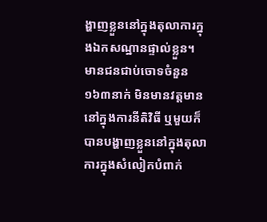ង្ហាញខ្លួននៅក្នុងតុលាការក្នុងឯកសណ្ឋានផ្ទាល់ខ្លួន។
មានជនជាប់ចោទចំនួន ១៦៣នាក់ មិនមានវត្តមាននៅក្នុងការនីតិវិធី ឬមួយក៏បានបង្ហាញខ្លួននៅក្នុងតុលាការក្នុងសំលៀកបំពាក់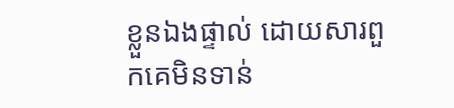ខ្លួនឯងផ្ទាល់ ដោយសារពួកគេមិនទាន់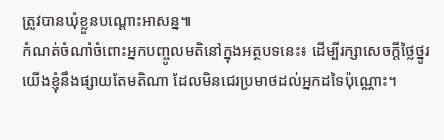ត្រូវបានឃុំខ្លួនបណ្ដោះអាសន្ន៕
កំណត់ចំណាំចំពោះអ្នកបញ្ចូលមតិនៅក្នុងអត្ថបទនេះ៖ ដើម្បីរក្សាសេចក្ដីថ្លៃថ្នូរ យើងខ្ញុំនឹងផ្សាយតែមតិណា ដែលមិនជេរប្រមាថដល់អ្នកដទៃប៉ុណ្ណោះ។